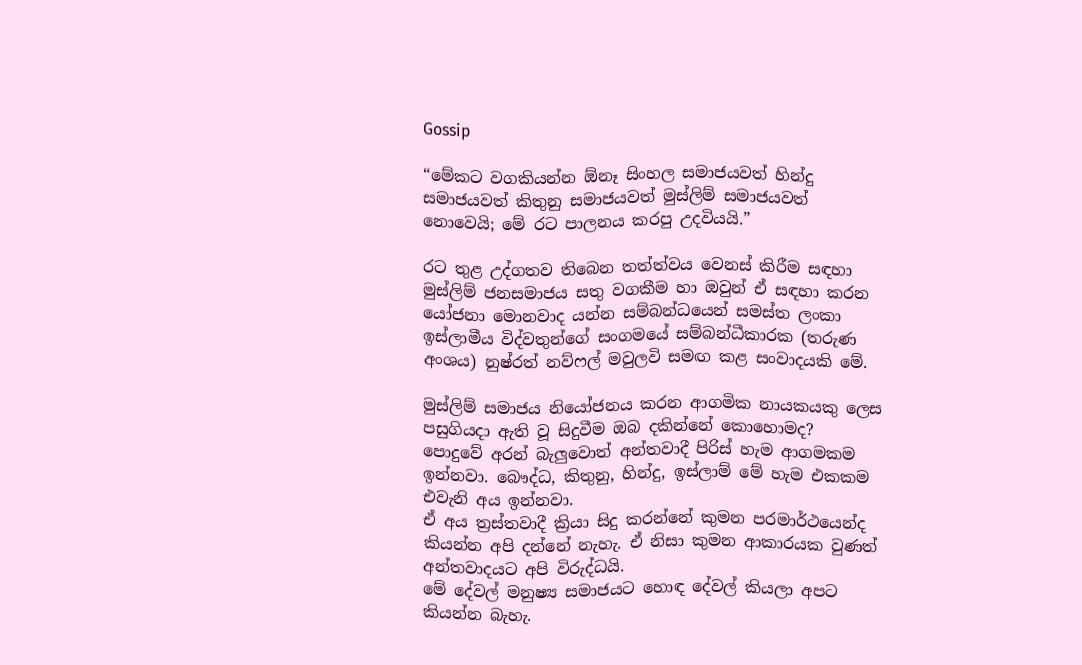Gossip

“මේකට වගකියන්න ඕනෑ සිංහල සමාජයවත් හින්දු සමාජයවත් කිතුනු සමාජයවත් මුස්ලිම් සමාජයවත් නොවෙයි; මේ රට පාලනය කරපු උදවියයි.”

රට තුළ උද්ගතව තිබෙන තත්ත්වය වෙනස් කිරීම සඳහා මුස්ලිම් ජනසමාජය සතු වගකීම හා ඔවුන් ඒ සඳහා කරන යෝජනා මොනවාද යන්න සම්බන්ධයෙන් සමස්ත ලංකා ඉස්ලාමීය විද්වතුන්ගේ සංගමයේ සම්බන්ධීකාරක (තරුණ අංශය) නුෂ්රත් නව්ෆල් මවුලවි සමඟ කළ සංවාදයකි මේ.

මුස්ලිම් සමාජය නියෝජනය කරන ආගමික නායකයකු ලෙස පසුගියදා ඇති වූ සිදුවීම ඔබ දකින්නේ කොහොමද?
පොදුවේ අරන් බැලුවොත් අන්තවාදී පිරිස් හැම ආගමකම ඉන්නවා. බෞද්ධ, කිතුනු, හින්දු, ඉස්ලාම් මේ හැම එකකම එවැනි අය ඉන්නවා.
ඒ අය ත්‍රස්තවාදී ක්‍රියා සිදු කරන්නේ කුමන පරමාර්ථයෙන්ද කියන්න අපි දන්නේ නැහැ. ඒ නිසා කුමන ආකාරයක වුණත් අන්තවාදයට අපි විරුද්ධයි.
මේ දේවල් මනුෂ්‍ය සමාජයට හොඳ දේවල් කියලා අපට කියන්න බැහැ.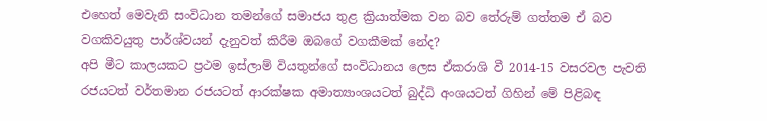එහෙත් මෙවැනි සංවිධාන තමන්ගේ සමාජය තුළ ක්‍රියාත්මක වන බව තේරුම් ගත්තම ඒ බව වගකිවයුතු පාර්ශ්වයන් දැනුවත් කිරීම ඔබගේ වගකීමක් නේද?
අපි මීට කාලයකට ප්‍රථම ඉස්ලාම් වියතුන්ගේ සංවිධානය ලෙස ඒකරාශි වී 2014-15 වසරවල පැවති රජයටත් වර්තමාන රජයටත් ආරක්ෂක අමාත්‍යාංශයටත් බුද්ධි අංශයටත් ගිහින් මේ පිළිබඳ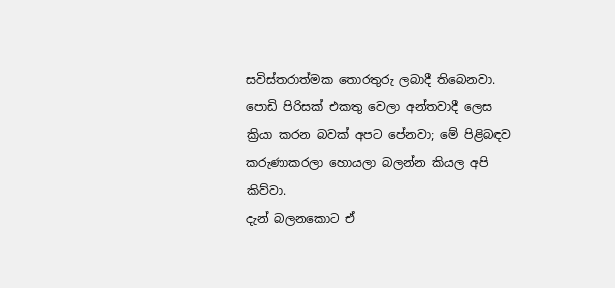සවිස්තරාත්මක තොරතුරු ලබාදී තිබෙනවා.
පොඩි පිරිසක් එකතු වෙලා අන්තවාදී ලෙස ක්‍රියා කරන බවක් අපට පේනවා; මේ පිළිබඳව කරුණාකරලා හොයලා බලන්න කියල අපි කිව්වා.
දැන් බලනකොට ඒ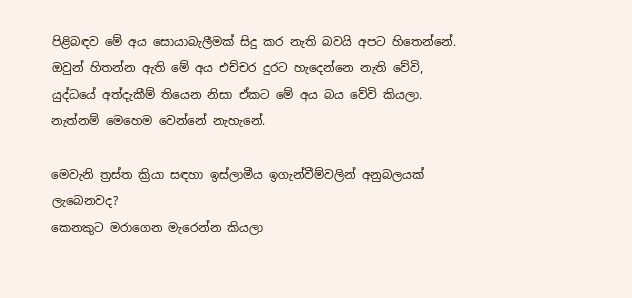පිළිබඳව මේ අය සොයාබැලීමක් සිදු කර නැති බවයි අපට හිතෙන්නේ. ඔවුන් හිතන්න ඇති මේ අය එච්චර දුරට හැදෙන්නෙ නැති වේවි, යුද්ධයේ අත්දැකීම් තියෙන නිසා ඒකට මේ අය බය වේවි කියලා. නැත්නම් මෙහෙම වෙන්නේ නැහැනේ.

මෙවැනි ත්‍රස්ත ක්‍රියා සඳහා ඉස්ලාමීය ඉගැන්වීම්වලින් අනුබලයක් ලැබෙනවද?
කෙනකුට මරාගෙන මැරෙන්න කියලා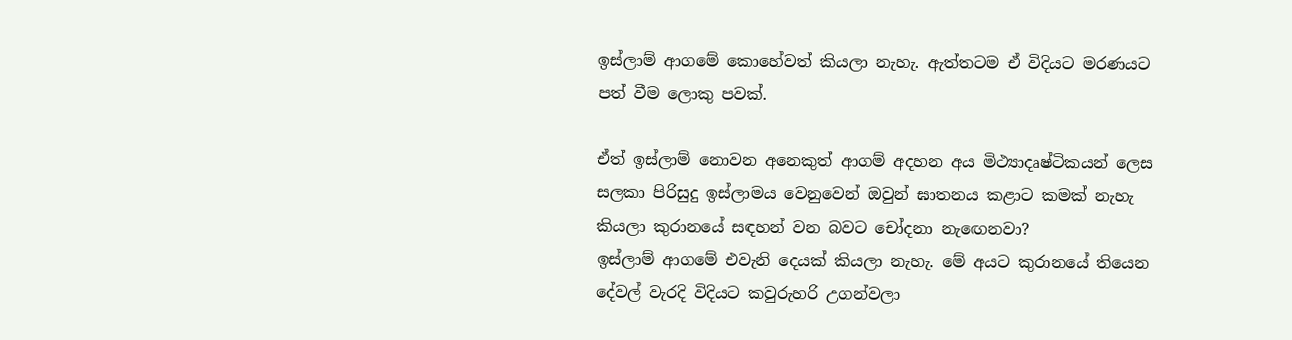ඉස්ලාම් ආගමේ කොහේවත් කියලා නැහැ. ඇත්තටම ඒ විදියට මරණයට පත් වීම ලොකු පවක්.

ඒත් ඉස්ලාම් නොවන අනෙකුත් ආගම් අදහන අය මිථ්‍යාදෘෂ්ටිකයන් ලෙස සලකා පිරිසුදු ඉස්ලාමය වෙනුවෙන් ඔවුන් ඝාතනය කළාට කමක් නැහැ කියලා කුරානයේ සඳහන් වන බවට චෝදනා නැඟෙනවා?
ඉස්ලාම් ආගමේ එවැනි දෙයක් කියලා නැහැ. මේ අයට කුරානයේ තියෙන දේවල් වැරදි විදියට කවුරුහරි උගන්වලා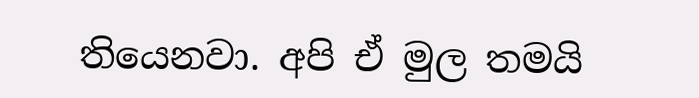තියෙනවා. අපි ඒ මුල තමයි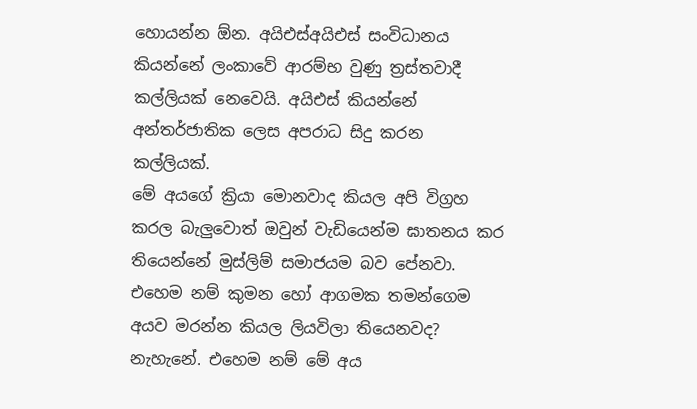හොයන්න ඕන. අයිඑස්අයිඑස් සංවිධානය කියන්නේ ලංකාවේ ආරම්භ වුණු ත්‍රස්තවාදී කල්ලියක් නෙවෙයි. අයිඑස් කියන්නේ අන්තර්ජාතික ලෙස අපරාධ සිදු කරන කල්ලියක්.
මේ අයගේ ක්‍රියා මොනවාද කියල අපි විග්‍රහ කරල බැලුවොත් ඔවුන් වැඩියෙන්ම ඝාතනය කර තියෙන්නේ මුස්ලිම් සමාජයම බව පේනවා. එහෙම නම් කුමන හෝ ආගමක තමන්ගෙම අයව මරන්න කියල ලියවිලා තියෙනවද? නැහැනේ. එහෙම නම් මේ අය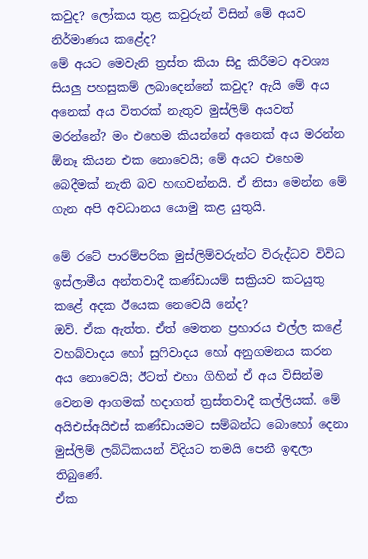කවුද? ලෝකය තුළ කවුරුන් විසින් මේ අයව නිර්මාණය කළේද?
මේ අයට මෙවැනි ත්‍රස්ත කියා සිදු කිරීමට අවශ්‍ය සියලු පහසුකම් ලබාදෙන්නේ කවුද? ඇයි මේ අය අනෙක් අය විතරක් නැතුව මුස්ලිම් අයවත් මරන්නේ? මං එහෙම කියන්නේ අනෙක් අය මරන්න ඕනෑ කියන එක නොවෙයි; මේ අයට එහෙම බෙදීමක් නැති බව හඟවන්නයි. ඒ නිසා මෙන්න මේ ගැන අපි අවධානය යොමු කළ යුතුයි.

මේ රටේ පාරම්පරික මුස්ලිම්වරුන්ට විරුද්ධව විවිධ ඉස්ලාමීය අන්තවාදී කණ්ඩායම් සක්‍රියව කටයුතු කළේ අදක ඊයෙක නෙවෙයි නේද?
ඔව්. ඒක ඇත්ත. ඒත් මෙතන ප්‍රහාරය එල්ල කළේ වහබ්වාදය හෝ සුෆිවාදය හෝ අනුගමනය කරන අය නොවෙයි; ඊටත් එහා ගිහින් ඒ අය විසින්ම වෙනම ආගමක් හදාගත් ත්‍රස්තවාදී කල්ලියක්. මේ අයිඑස්අයිඑස් කණ්ඩායමට සම්බන්ධ බොහෝ දෙනා මුස්ලිම් ලබ්ධිකයන් විදියට තමයි පෙනී ඉඳලා තිබුණේ.
ඒක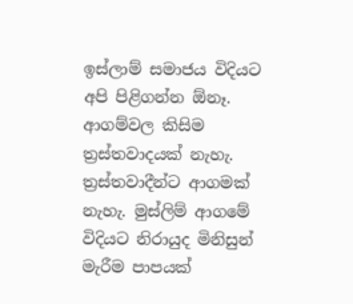ඉස්ලාම් සමාජය විදියට අපි පිළිගන්න ඕනෑ. ආගම්වල කිසිම ත්‍රස්තවාදයක් නැහැ. ත්‍රස්තවාදීන්ට ආගමක් නැහැ. මුස්ලිම් ආගමේ විදියට නිරායුද මිනිසුන් මැරීම පාපයක්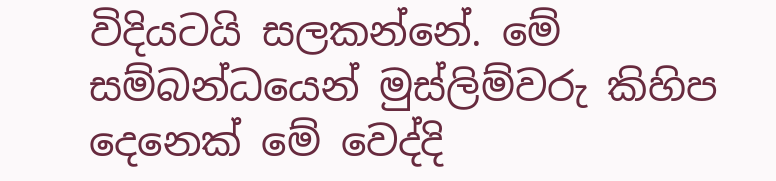විදියටයි සලකන්නේ. මේ සම්බන්ධයෙන් මුස්ලිම්වරු කිහිප දෙනෙක් මේ වෙද්දි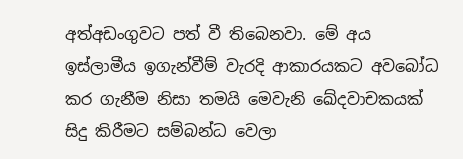අත්අඩංගුවට පත් වී තිබෙනවා. මේ අය ඉස්ලාමීය ඉගැන්වීම් වැරදි ආකාරයකට අවබෝධ කර ගැනීම නිසා තමයි මෙවැනි ඛේදවාචකයක් සිදු කිරීමට සම්බන්ධ වෙලා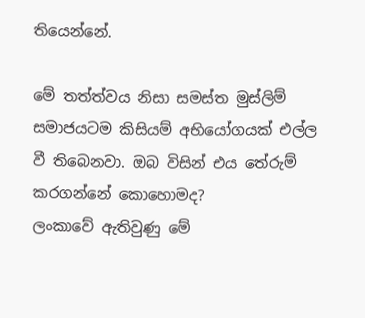තියෙන්නේ.

මේ තත්ත්වය නිසා සමස්ත මුස්ලිම් සමාජයටම කිසියම් අභියෝගයක් එල්ල වී තිබෙනවා. ඔබ විසින් එය තේරුම් කරගන්නේ කොහොමද?
ලංකාවේ ඇතිවුණු මේ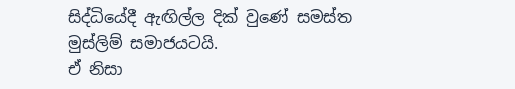සිද්ධියේදී ඇඟිල්ල දික් වුණේ සමස්ත මුස්ලිම් සමාජයටයි.
ඒ නිසා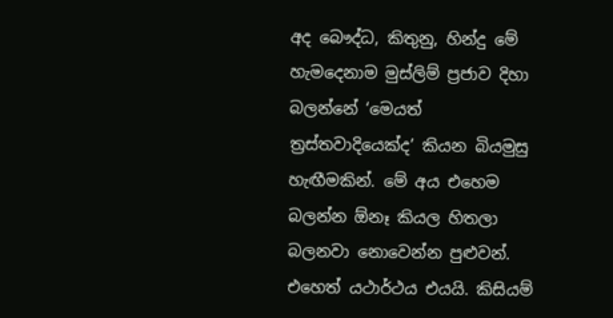අද බෞද්ධ, කිතුනු, හින්දු මේ හැමදෙනාම මුස්ලිම් ප්‍රජාව දිහා බලන්නේ ‘මෙයත් ත්‍රස්තවාදියෙක්ද’ කියන බියමුසු හැඟීමකින්. මේ අය එහෙම බලන්න ඕනෑ කියල හිතලා බලනවා නොවෙන්න පුළුවන්. එහෙත් යථාර්ථය එයයි. කිසියම්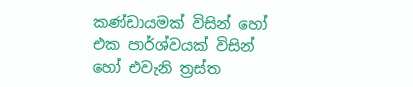කණ්ඩායමක් විසින් හෝ එක පාර්ශ්වයක් විසින් හෝ එවැනි ත්‍රස්ත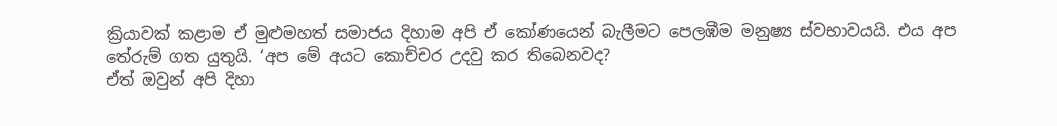ක්‍රියාවක් කළාම ඒ මුළුමහත් සමාජය දිහාම අපි ඒ කෝණයෙන් බැලීමට පෙලඹීම මනුෂ්‍ය ස්වභාවයයි. එය අප තේරුම් ගත යුතුයි. ‘අප මේ අයට කොච්චර උදවු කර තිබෙනවද?
ඒත් ඔවුන් අපි දිහා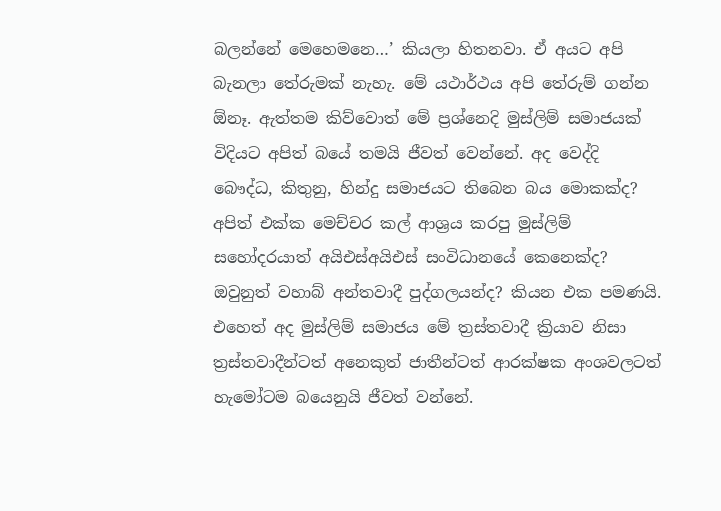බලන්නේ මෙහෙමනෙ…’ කියලා හිතනවා. ඒ අයට අපි බැනලා තේරුමක් නැහැ. මේ යථාර්ථය අපි තේරුම් ගන්න ඕනෑ. ඇත්තම කිව්වොත් මේ ප්‍රශ්නෙදි මුස්ලිම් සමාජයක් විදියට අපිත් බයේ තමයි ජීවත් වෙන්නේ. අද වෙද්දි බෞද්ධ, කිතුනු, හින්දු සමාජයට තිබෙන බය මොකක්ද?
අපිත් එක්ක මෙච්චර කල් ආශ්‍රය කරපු මුස්ලිම් සහෝදරයාත් අයිඑස්අයිඑස් සංවිධානයේ කෙනෙක්ද? ඔවුනුත් වහාබ් අන්තවාදී පුද්ගලයන්ද? කියන එක පමණයි. එහෙත් අද මුස්ලිම් සමාජය මේ ත්‍රස්තවාදී ක්‍රියාව නිසා ත්‍රස්තවාදීන්ටත් අනෙකුත් ජාතීන්ටත් ආරක්ෂක අංශවලටත් හැමෝටම බයෙනුයි ජීවත් වන්නේ.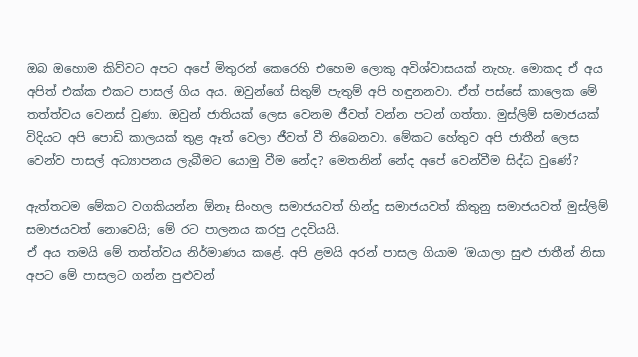ඔබ ඔහොම කිව්වට අපට අපේ මිතුරන් කෙරෙහි එහෙම ලොකු අවිශ්වාසයක් නැහැ. මොකද ඒ අය අපිත් එක්ක එකට පාසල් ගිය අය. ඔවුන්ගේ සිතුම් පැතුම් අපි හඳුනනවා. ඒත් පස්සේ කාලෙක මේ තත්ත්වය වෙනස් වුණා. ඔවුන් ජාතියක් ලෙස වෙනම ජීවත් වන්න පටන් ගත්තා. මුස්ලිම් සමාජයක් විදියට අපි පොඩි කාලයක් තුළ ඈත් වෙලා ජීවත් වී තිබෙනවා. මේකට හේතුව අපි ජාතීන් ලෙස වෙන්ව පාසල් අධ්‍යාපනය ලැබීමට යොමු වීම නේද? මෙතනින් නේද අපේ වෙන්වීම සිද්ධ වුණේ?

ඇත්තටම මේකට වගකියන්න ඕනෑ සිංහල සමාජයවත් හින්දු සමාජයවත් කිතුනු සමාජයවත් මුස්ලිම් සමාජයවත් නොවෙයි; මේ රට පාලනය කරපු උදවියයි.
ඒ අය තමයි මේ තත්ත්වය නිර්මාණය කළේ. අපි ළමයි අරන් පාසල ගියාම ‘ඔයාලා සුළු ජාතීන් නිසා අපට මේ පාසලට ගන්න පුළුවන්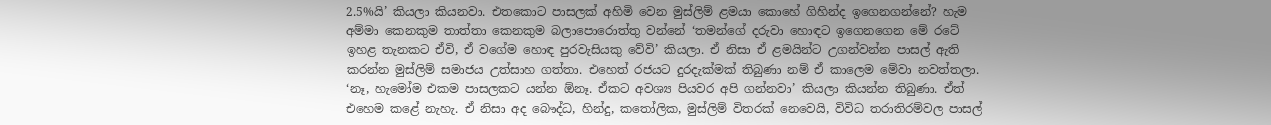2.5%යි’ කියලා කියනවා. එතකොට පාසලක් අහිමි වෙන මුස්ලිම් ළමයා කොහේ ගිහින්ද ඉගෙනගන්නේ? හැම අම්මා කෙනකුම තාත්තා කෙනකුම බලාපොරොත්තු වන්නේ ‘තමන්ගේ දරුවා හොඳට ඉගෙනගෙන මේ රටේ ඉහළ තැනකට ඒවි, ඒ වගේම හොඳ පුරවැසියකු වේවි’ කියලා. ඒ නිසා ඒ ළමයින්ට උගන්වන්න පාසල් ඇති කරන්න මුස්ලිම් සමාජය උත්සාහ ගත්තා. එහෙත් රජයට දු‍රදැක්මක් තිබුණා නම් ඒ කාලෙම මේවා නවත්තලා. ‘නෑ, හැමෝම එකම පාසලකට යන්න ඕනෑ. ඒකට අවශ්‍ය පියවර අපි ගන්නවා’ කියලා කියන්න තිබුණා. ඒත් එහෙම කළේ නැහැ. ඒ නිසා අද බෞද්ධ, හින්දු, කතෝලික, මුස්ලිම් විතරක් නෙවෙයි, විවිධ තරාතිරම්වල පාසල්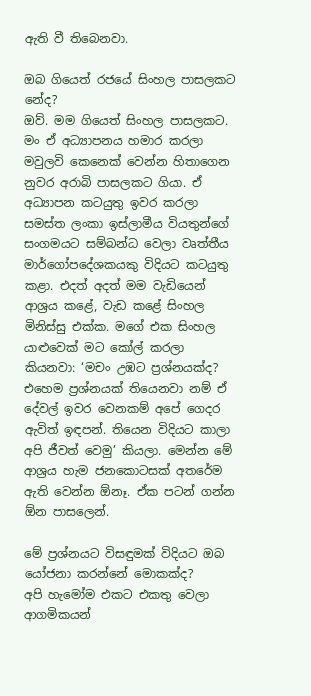ඇති වී තිබෙනවා.

ඔබ ගියෙත් රජයේ සිංහල පාසලකට නේද?
ඔව්. මම ගියෙත් සිංහල පාසලකට. මං ඒ අධ්‍යාපනය හමාර කරලා මවුලවි කෙනෙක් වෙන්න හිතාගෙන නුවර අරාබි පාසලකට ගියා. ඒ අධ්‍යාපන කටයුතු ඉවර කරලා සමස්ත ලංකා ඉස්ලාමීය වියතුන්ගේ සංගමයට සම්බන්ධ වෙලා වෘත්තීය මාර්ගෝපදේශකයකු විදියට කටයුතු කළා. එදත් අදත් මම වැඩියෙන් ආශ්‍රය කළේ, වැඩ කළේ සිංහල මිනිස්සු එක්ක. මගේ එක සිංහල යාළුවෙක් මට කෝල් කරලා කියනවා: ‘මචං උඹට ප්‍රශ්නයක්ද?
එහෙම ප්‍රශ්නයක් තියෙනවා නම් ඒ දේවල් ඉවර වෙනකම් අපේ ගෙදර ඇවිත් ඉඳපන්. තියෙන විදියට කාලා අපි ජීවත් වෙමු’ කියලා. මෙන්න මේ ආශ්‍රය හැම ජනකොටසක් අතරේම ඇති වෙන්න ඕනෑ. ඒක පටන් ගන්න ඕන පාසලෙන්.

මේ ප්‍රශ්නයට විසඳුමක් විදියට ඔබ යෝජනා කරන්නේ මොකක්ද?
අපි හැමෝම එකට එකතු වෙලා ආගමිකයන්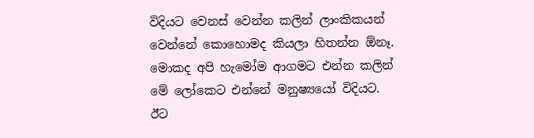විදියට වෙනස් වෙන්න කලින් ලාංකිකයන් වෙන්නේ කොහොමද කියලා හිතන්න ඕනෑ. මොකද අපි හැමෝම ආගමට එන්න කලින් මේ ලෝකෙට එන්නේ මනුෂ්‍යයෝ විදියට. ඊට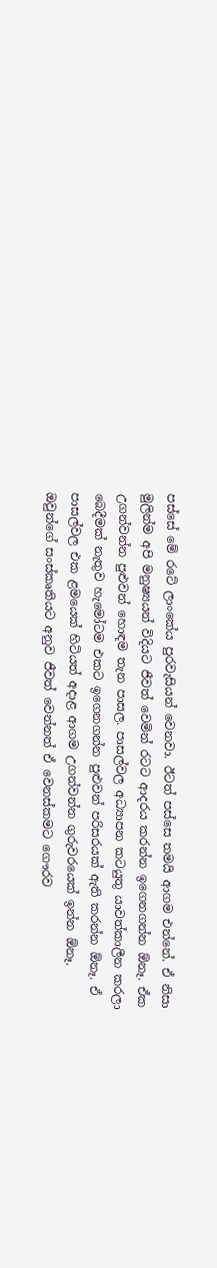පස්සේ මේ රටේ ලාංකේය පුරවැසියන් වෙනවා. ඊටත් පස්සෙ තමයි ආගම එන්නේ. ඒ නිසා මුලින්ම අපි මනුෂ්‍යයන් විදියට ජීවත් වෙමින් රටට ආදරය කරන්න ඉගෙනගන්න ඕනෑ. ඒක උගන්වන්න පුළුවන් හොඳම තැන පාසල. පාසල්වල අධ්‍යාපන කටයුතු යාවත්කාලීන කරලා බෙදීමක් නැතුව හැමෝටම එකට ඉගෙනගන්න පුළුවන් පරිසරයක් ඇති කරන්න ඕනෑ. ඒ පාසල්වල එක ළමයෙක් හිටියත් අදාළ ආගම උගන්වන්න ගුරුවරයෙක් ඉන්න ඕනෑ.
ඔවුන්ගේ සංස්කෘතියට අනුව ජීවත් වෙන්නත් ඒ වෙනස්කමට ගෞරව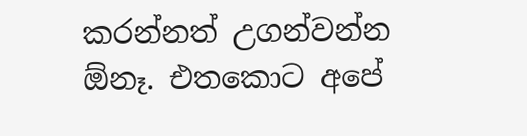කරන්නත් උගන්වන්න ඕනෑ. එතකොට අපේ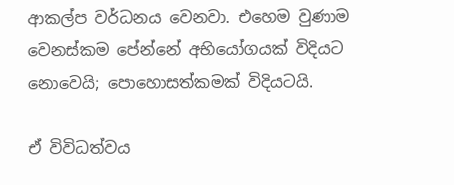ආකල්ප වර්ධනය වෙනවා. එහෙම වුණාම වෙනස්කම පේන්නේ අභියෝගයක් විදියට නොවෙයි; පොහොසත්කමක් විදියටයි.

ඒ විවිධත්වය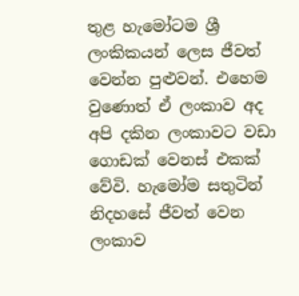තුළ හැමෝටම ශ්‍රී ලංකිකයන් ලෙස ජීවත් වෙන්න පුළුවන්. එහෙම වුණොත් ඒ ලංකාව අද අපි දකින ලංකාවට වඩා ගොඩක් වෙනස් එකක් වේවි. හැමෝම සතුටින් නිදහසේ ජීවත් වෙන ලංකාව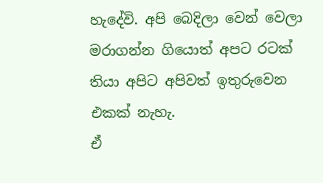හැදේවි. අපි බෙදිලා වෙන් වෙලා මරාගන්න ගියොත් අපට රටක් තියා අපිට අපිවත් ඉතුරුවෙන එකක් නැහැ.
ඒ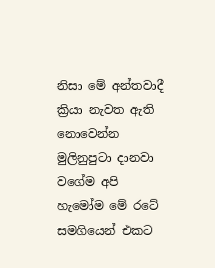නිසා මේ අන්තවාදී ක්‍රියා නැවත ඇති නොවෙන්න මුලිනුපුටා දානවා වගේම අපි හැමෝම මේ රටේ සමගියෙන් එකට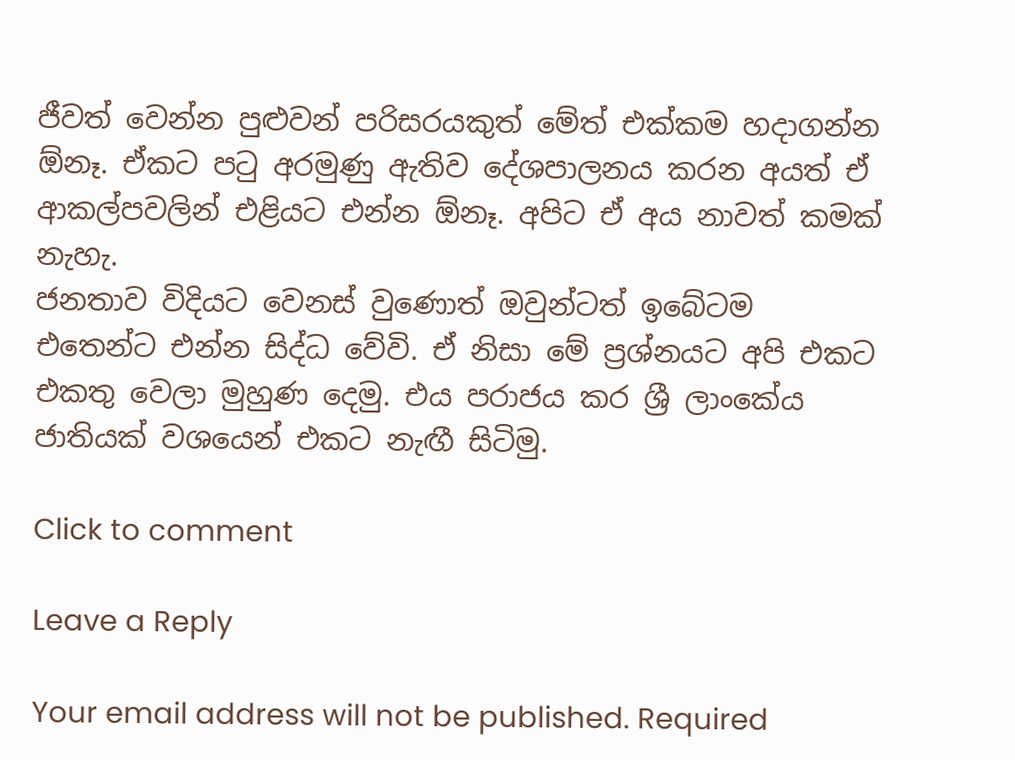ජීවත් වෙන්න පුළුවන් පරිසරයකුත් මේත් එක්කම හදාගන්න ඕනෑ. ඒකට පටු අරමුණු ඇතිව දේශපාලනය කරන අයත් ඒ ආකල්පවලින් එළියට එන්න ඕනෑ. අපිට ඒ අය නාවත් කමක් නැහැ.
ජනතාව විදියට වෙනස් වුණොත් ඔවුන්ටත් ඉබේටම එතෙන්ට එන්න සිද්ධ වේවි. ඒ නිසා මේ ප්‍රශ්නයට අපි එකට එකතු වෙලා මුහුණ දෙමු. එය පරාජය කර ශ්‍රී ලාංකේය ජාතියක් වශයෙන් එකට නැඟී සිටිමු.

Click to comment

Leave a Reply

Your email address will not be published. Required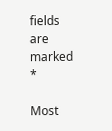fields are marked *

Most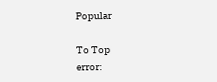Popular

To Top
error: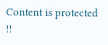Content is protected !!